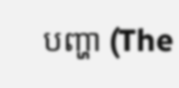បញ្ហា (The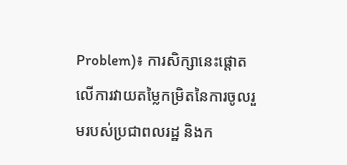Problem)៖ ការសិក្សានេះផ្តោតលើការវាយតម្លៃកម្រិតនៃការចូលរួមរបស់ប្រជាពលរដ្ឋ និងក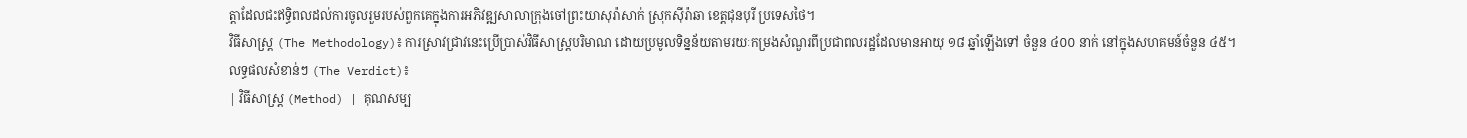ត្តាដែលជះឥទ្ធិពលដល់ការចូលរួមរបស់ពួកគេក្នុងការអភិវឌ្ឍសាលាក្រុងចៅព្រះយាសុរ៉ាសាក់ ស្រុកស៊ីរ៉ាឆា ខេត្តជុនបុរី ប្រទេសថៃ។
វិធីសាស្ត្រ (The Methodology)៖ ការស្រាវជ្រាវនេះប្រើប្រាស់វិធីសាស្រ្តបរិមាណ ដោយប្រមូលទិន្នន័យតាមរយៈកម្រងសំណួរពីប្រជាពលរដ្ឋដែលមានអាយុ ១៨ ឆ្នាំឡើងទៅ ចំនួន ៤០០ នាក់ នៅក្នុងសហគមន៍ចំនួន ៤៥។
លទ្ធផលសំខាន់ៗ (The Verdict)៖
| វិធីសាស្ត្រ (Method) | គុណសម្ប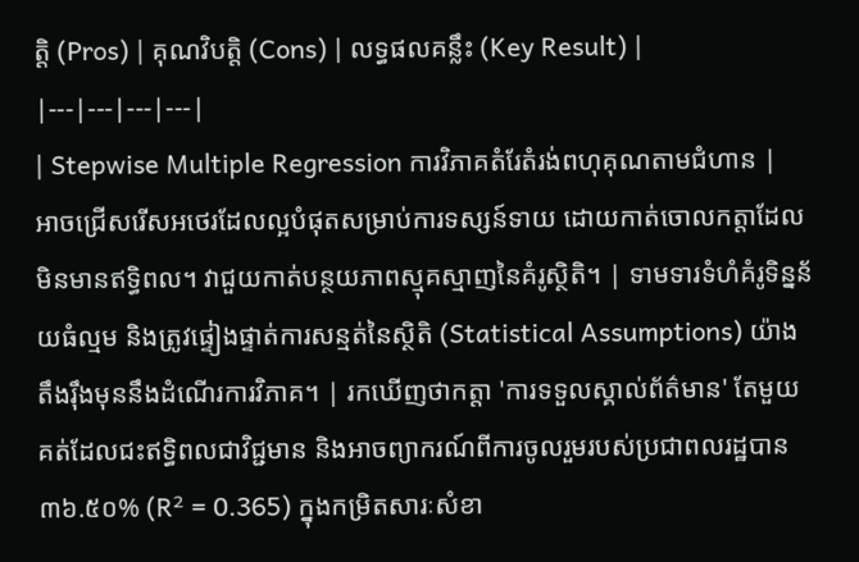ត្តិ (Pros) | គុណវិបត្តិ (Cons) | លទ្ធផលគន្លឹះ (Key Result) |
|---|---|---|---|
| Stepwise Multiple Regression ការវិភាគតំរែតំរង់ពហុគុណតាមជំហាន |
អាចជ្រើសរើសអថេរដែលល្អបំផុតសម្រាប់ការទស្សន៍ទាយ ដោយកាត់ចោលកត្តាដែលមិនមានឥទ្ធិពល។ វាជួយកាត់បន្ថយភាពស្មុគស្មាញនៃគំរូស្ថិតិ។ | ទាមទារទំហំគំរូទិន្នន័យធំល្មម និងត្រូវផ្ទៀងផ្ទាត់ការសន្មត់នៃស្ថិតិ (Statistical Assumptions) យ៉ាងតឹងរ៉ឹងមុននឹងដំណើរការវិភាគ។ | រកឃើញថាកត្តា 'ការទទួលស្គាល់ព័ត៌មាន' តែមួយគត់ដែលជះឥទ្ធិពលជាវិជ្ជមាន និងអាចព្យាករណ៍ពីការចូលរួមរបស់ប្រជាពលរដ្ឋបាន ៣៦.៥០% (R² = 0.365) ក្នុងកម្រិតសារៈសំខា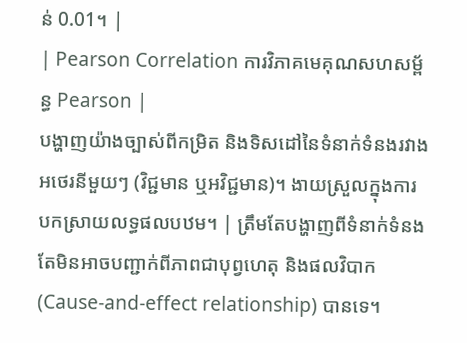ន់ 0.01។ |
| Pearson Correlation ការវិភាគមេគុណសហសម្ព័ន្ធ Pearson |
បង្ហាញយ៉ាងច្បាស់ពីកម្រិត និងទិសដៅនៃទំនាក់ទំនងរវាងអថេរនីមួយៗ (វិជ្ជមាន ឬអវិជ្ជមាន)។ ងាយស្រួលក្នុងការបកស្រាយលទ្ធផលបឋម។ | ត្រឹមតែបង្ហាញពីទំនាក់ទំនង តែមិនអាចបញ្ជាក់ពីភាពជាបុព្វហេតុ និងផលវិបាក (Cause-and-effect relationship) បានទេ។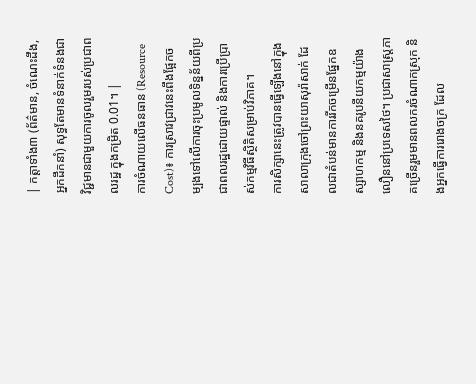| កត្តាទាំង៣ (ព័ត៌មាន, ចំណេះដឹង, អ្នកដឹកនាំ) សុទ្ធតែមានទំនាក់ទំនងជាវិជ្ជមានជាមួយការចូលរួមរបស់ប្រជាពលរដ្ឋ ក្នុងកម្រិត 0.01។ |
ការចំណាយលើធនធាន (Resource Cost)៖ ការស្រាវជ្រាវនេះពឹងផ្អែកចម្បងទៅលើការចុះប្រមូលទិន្នន័យពីប្រជាពលរដ្ឋដោយផ្ទាល់ និងការប្រើប្រាស់កម្មវិធីស្ថិតិសម្រាប់វិភាគ។
ការសិក្សានេះត្រូវបានធ្វើឡើងនៅក្នុងសាលាក្រុងចៅព្រះយាសុរ៉ាសាក់ ដែលជាតំបន់មានការរីកចម្រើនផ្នែកឧស្សាហកម្ម និងនគរូបនីយកម្មយ៉ាងលឿននៅប្រទេសថៃ។ ប្រជាសាស្រ្តភាគច្រើនរួមមានពលករចំណាកស្រុក និងអ្នកធ្វើការរោងចក្រ ដែល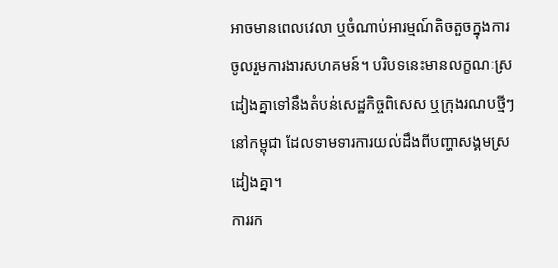អាចមានពេលវេលា ឬចំណាប់អារម្មណ៍តិចតួចក្នុងការចូលរួមការងារសហគមន៍។ បរិបទនេះមានលក្ខណៈស្រដៀងគ្នាទៅនឹងតំបន់សេដ្ឋកិច្ចពិសេស ឬក្រុងរណបថ្មីៗនៅកម្ពុជា ដែលទាមទារការយល់ដឹងពីបញ្ហាសង្គមស្រដៀងគ្នា។
ការរក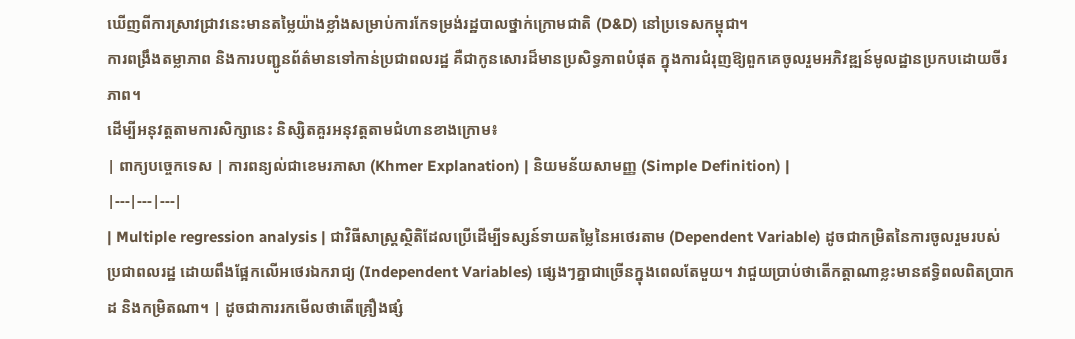ឃើញពីការស្រាវជ្រាវនេះមានតម្លៃយ៉ាងខ្លាំងសម្រាប់ការកែទម្រង់រដ្ឋបាលថ្នាក់ក្រោមជាតិ (D&D) នៅប្រទេសកម្ពុជា។
ការពង្រឹងតម្លាភាព និងការបញ្ជូនព័ត៌មានទៅកាន់ប្រជាពលរដ្ឋ គឺជាកូនសោរដ៏មានប្រសិទ្ធភាពបំផុត ក្នុងការជំរុញឱ្យពួកគេចូលរួមអភិវឌ្ឍន៍មូលដ្ឋានប្រកបដោយចីរភាព។
ដើម្បីអនុវត្តតាមការសិក្សានេះ និស្សិតគួរអនុវត្តតាមជំហានខាងក្រោម៖
| ពាក្យបច្ចេកទេស | ការពន្យល់ជាខេមរភាសា (Khmer Explanation) | និយមន័យសាមញ្ញ (Simple Definition) |
|---|---|---|
| Multiple regression analysis | ជាវិធីសាស្ត្រស្ថិតិដែលប្រើដើម្បីទស្សន៍ទាយតម្លៃនៃអថេរតាម (Dependent Variable) ដូចជាកម្រិតនៃការចូលរួមរបស់ប្រជាពលរដ្ឋ ដោយពឹងផ្អែកលើអថេរឯករាជ្យ (Independent Variables) ផ្សេងៗគ្នាជាច្រើនក្នុងពេលតែមួយ។ វាជួយប្រាប់ថាតើកត្តាណាខ្លះមានឥទ្ធិពលពិតប្រាកដ និងកម្រិតណា។ | ដូចជាការរកមើលថាតើគ្រឿងផ្សំ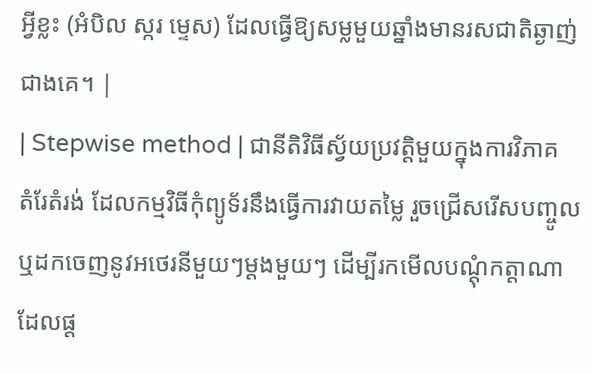អ្វីខ្លះ (អំបិល ស្ករ ម្ទេស) ដែលធ្វើឱ្យសម្លមួយឆ្នាំងមានរសជាតិឆ្ងាញ់ជាងគេ។ |
| Stepwise method | ជានីតិវិធីស្វ័យប្រវត្តិមួយក្នុងការវិភាគតំរែតំរង់ ដែលកម្មវិធីកុំព្យូទ័រនឹងធ្វើការវាយតម្លៃ រួចជ្រើសរើសបញ្ចូល ឬដកចេញនូវអថេរនីមួយៗម្តងមួយៗ ដើម្បីរកមើលបណ្តុំកត្តាណាដែលផ្ត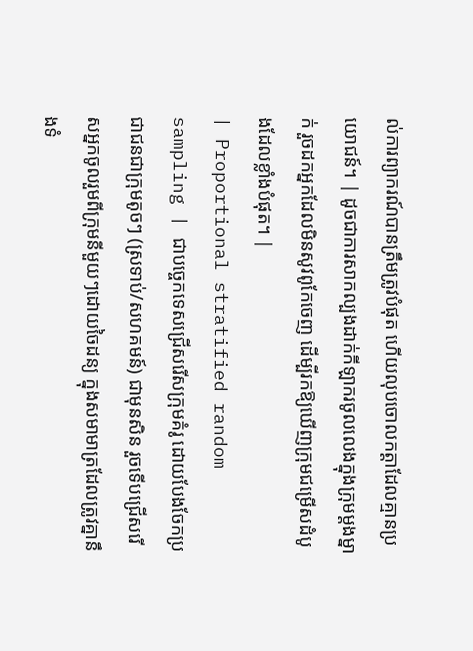ល់ការព្យាករណ៍បានត្រឹមត្រូវបំផុត ហើយលុបចោលកត្តាដែលគ្មានប្រយោជន៍។ | ដូចជាការសាកល្បងដាក់កីឡាករចូលលេងក្នុងក្រុមម្តងម្នាក់ រួចដកអ្នកដែលមិនសូវពូកែចេញ ដើម្បីរកឱ្យឃើញក្រុមជម្រើសដំបូងដែលខ្លាំងបំផុត។ |
| Proportional stratified random sampling | ជាបច្ចេកទេសជ្រើសរើសក្រុមគំរូ ដោយបែងចែកប្រជាជនជាក្រុមតូចៗ (ស្រទាប់/សហគមន៍) ជាមុនសិន រួចទើបជ្រើសរើសអ្នកចូលរួមពីក្រុមនីមួយៗដោយចៃដន្យ ក្នុងសមាមាត្រដែលត្រូវគ្នានឹងទំ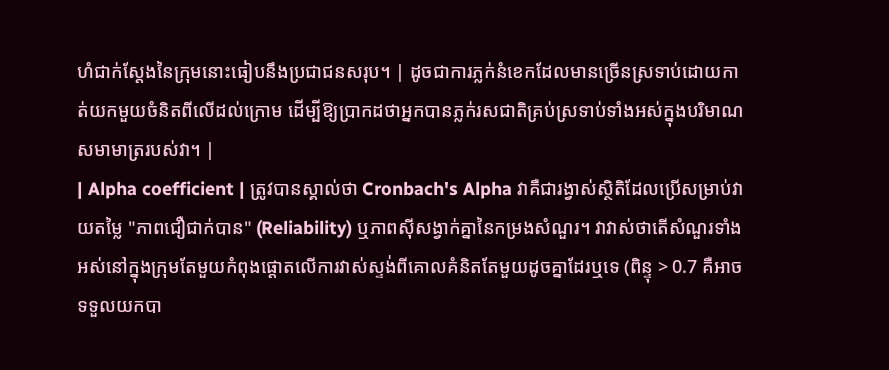ហំជាក់ស្តែងនៃក្រុមនោះធៀបនឹងប្រជាជនសរុប។ | ដូចជាការភ្លក់នំខេកដែលមានច្រើនស្រទាប់ដោយកាត់យកមួយចំនិតពីលើដល់ក្រោម ដើម្បីឱ្យប្រាកដថាអ្នកបានភ្លក់រសជាតិគ្រប់ស្រទាប់ទាំងអស់ក្នុងបរិមាណសមាមាត្ររបស់វា។ |
| Alpha coefficient | ត្រូវបានស្គាល់ថា Cronbach's Alpha វាគឺជារង្វាស់ស្ថិតិដែលប្រើសម្រាប់វាយតម្លៃ "ភាពជឿជាក់បាន" (Reliability) ឬភាពស៊ីសង្វាក់គ្នានៃកម្រងសំណួរ។ វាវាស់ថាតើសំណួរទាំងអស់នៅក្នុងក្រុមតែមួយកំពុងផ្តោតលើការវាស់ស្ទង់ពីគោលគំនិតតែមួយដូចគ្នាដែរឬទេ (ពិន្ទុ > 0.7 គឺអាចទទួលយកបា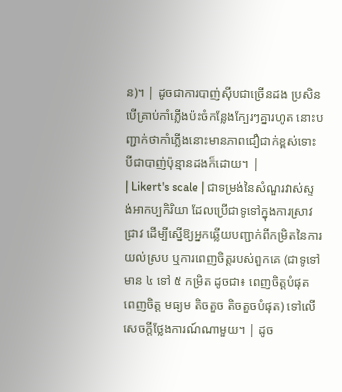ន)។ | ដូចជាការបាញ់ស៊ីបជាច្រើនដង ប្រសិនបើគ្រាប់កាំភ្លើងប៉ះចំកន្លែងក្បែរៗគ្នារហូត នោះបញ្ជាក់ថាកាំភ្លើងនោះមានភាពជឿជាក់ខ្ពស់ទោះបីជាបាញ់ប៉ុន្មានដងក៏ដោយ។ |
| Likert's scale | ជាទម្រង់នៃសំណួរវាស់ស្ទង់អាកប្បកិរិយា ដែលប្រើជាទូទៅក្នុងការស្រាវជ្រាវ ដើម្បីស្នើឱ្យអ្នកឆ្លើយបញ្ជាក់ពីកម្រិតនៃការយល់ស្រប ឬការពេញចិត្តរបស់ពួកគេ (ជាទូទៅមាន ៤ ទៅ ៥ កម្រិត ដូចជា៖ ពេញចិត្តបំផុត ពេញចិត្ត មធ្យម តិចតួច តិចតួចបំផុត) ទៅលើសេចក្តីថ្លែងការណ៍ណាមួយ។ | ដូច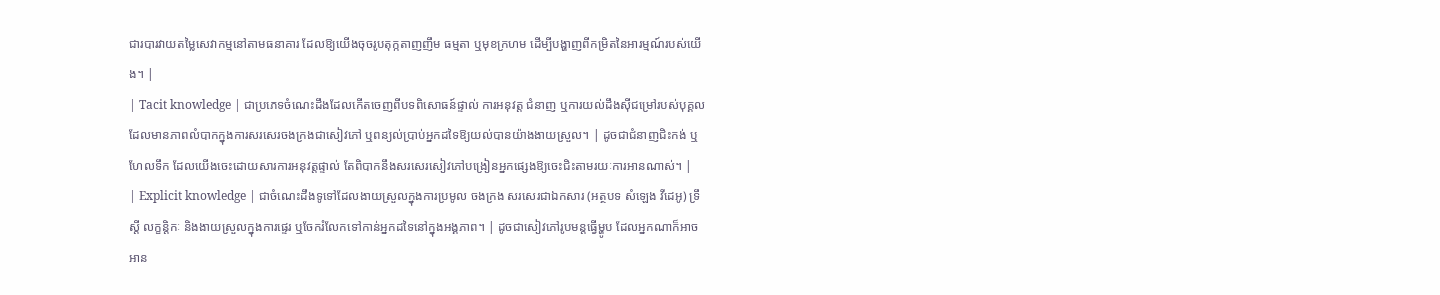ជារបារវាយតម្លៃសេវាកម្មនៅតាមធនាគារ ដែលឱ្យយើងចុចរូបតុក្កតាញញឹម ធម្មតា ឬមុខក្រហម ដើម្បីបង្ហាញពីកម្រិតនៃអារម្មណ៍របស់យើង។ |
| Tacit knowledge | ជាប្រភេទចំណេះដឹងដែលកើតចេញពីបទពិសោធន៍ផ្ទាល់ ការអនុវត្ត ជំនាញ ឬការយល់ដឹងស៊ីជម្រៅរបស់បុគ្គល ដែលមានភាពលំបាកក្នុងការសរសេរចងក្រងជាសៀវភៅ ឬពន្យល់ប្រាប់អ្នកដទៃឱ្យយល់បានយ៉ាងងាយស្រួល។ | ដូចជាជំនាញជិះកង់ ឬហែលទឹក ដែលយើងចេះដោយសារការអនុវត្តផ្ទាល់ តែពិបាកនឹងសរសេរសៀវភៅបង្រៀនអ្នកផ្សេងឱ្យចេះជិះតាមរយៈការអានណាស់។ |
| Explicit knowledge | ជាចំណេះដឹងទូទៅដែលងាយស្រួលក្នុងការប្រមូល ចងក្រង សរសេរជាឯកសារ (អត្ថបទ សំឡេង វីដេអូ) ទ្រឹស្តី លក្ខន្តិកៈ និងងាយស្រួលក្នុងការផ្ទេរ ឬចែករំលែកទៅកាន់អ្នកដទៃនៅក្នុងអង្គភាព។ | ដូចជាសៀវភៅរូបមន្តធ្វើម្ហូប ដែលអ្នកណាក៏អាចអាន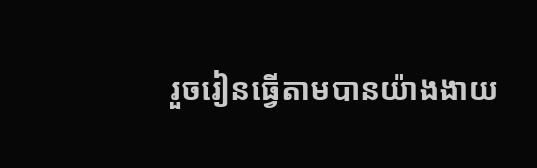រួចរៀនធ្វើតាមបានយ៉ាងងាយ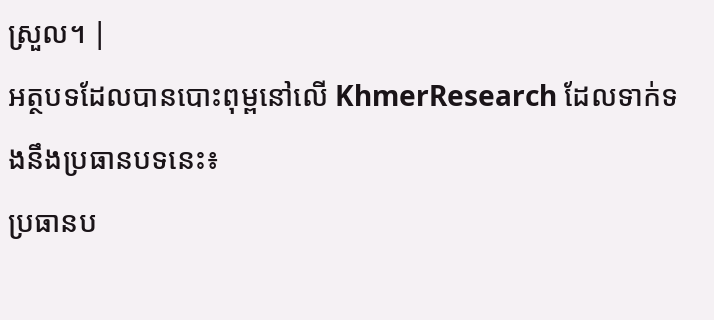ស្រួល។ |
អត្ថបទដែលបានបោះពុម្ពនៅលើ KhmerResearch ដែលទាក់ទងនឹងប្រធានបទនេះ៖
ប្រធានប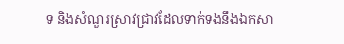ទ និងសំណួរស្រាវជ្រាវដែលទាក់ទងនឹងឯកសា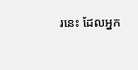រនេះ ដែលអ្នក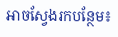អាចស្វែងរកបន្ថែម៖